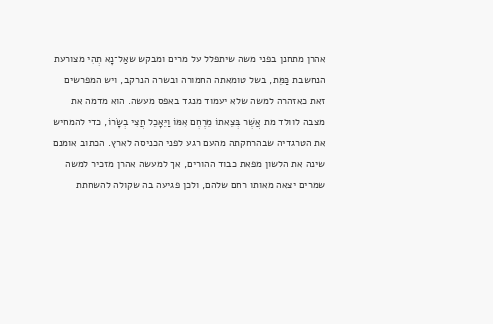אהרן מתחנן בפני משה שיתפלל על מרים ומבקש שאַל־נָא תְהִי מצורעת הנחשבת כַּמֵּת, בשל טומאתה החמורה ובשרה הנרקב, ויש המפרשים זאת כאזהרה למשה שלא יעמוד מנגד באפס מעשה. הוא מדמה את מצבה לוולד מת אֲשֶׁר בְּצֵאתוֹ מֵרֶחֶם אִמּוֹ וַיֵּאָכֵל חֲצִי בְשָׂרוֹ, כדי להמחיש את הטרגדיה שבהרחקתה מהעם רגע לפני הכניסה לארץ. הכתוב אומנם שינה את הלשון מפאת כבוד ההורים, אך למעשה אהרן מזכיר למשה שמרים יצאה מאותו רחם שלהם, ולכן פגיעה בה שקולה להשחתת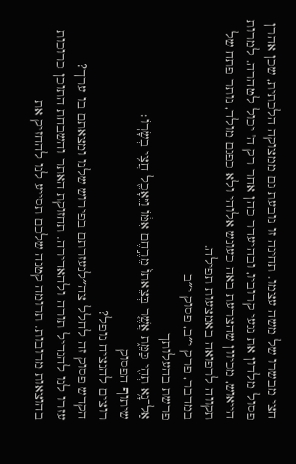חצי מבשרו של משה עצמו. תחינה זו נובעת גם ממצוקה הלכתית, שכן אהרן פסול מלדון את נגעי קרוביו, ובהיעדר כהן אחר רק ה' יכול לטהרה. למרות הייאוש, מכיוון שהצרעת באה כעונש אלוהי ולא כפגם מולד, נותר פתח של תקווה לרפואה באמצעות תפילה.
במדבר, פרק י״ב, פסוק י״ב
פרשת בהעלותך
אַל־נָ֥א תְהִ֖י כַּמֵּ֑ת אֲשֶׁ֤ר בְּצֵאתוֹ֙ מֵרֶ֣חֶם אִמּ֔וֹ וַיֵּאָכֵ֖ל חֲצִ֥י בְשָׂרֽוֹ׃
שיתוף הפסוק
רוצים להנציח נופל?
הקדש פסוק זה לחלל צה״לנעזרתם בפירוש שלנו ומצאתם בו ערך?
עזרו לנו להגדיל תורה ולהאדירה. תחזוקת האתר והשבחת התוכן כרוכות בהוצאות מרובות. תרומה קטנה שלכם תסייע לנו להחזיק את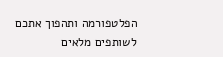הפלטפורמה ותהפוך אתכם לשותפים מלאים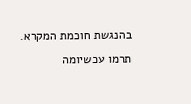בהנגשת חוכמת המקרא.
תרמו עכשיומה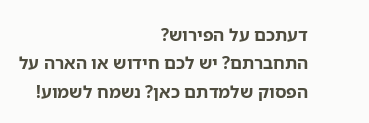דעתכם על הפירוש?
התחברתם? יש לכם חידוש או הארה על הפסוק שלמדתם כאן? נשמח לשמוע!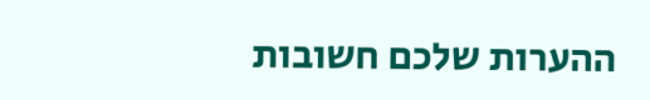ההערות שלכם חשובות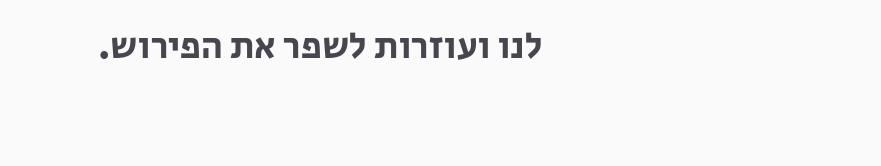לנו ועוזרות לשפר את הפירוש.